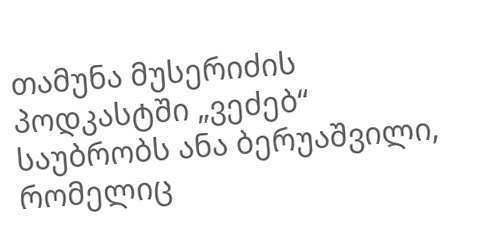თამუნა მუსერიძის პოდკასტში „ვეძებ“ საუბრობს ანა ბერუაშვილი, რომელიც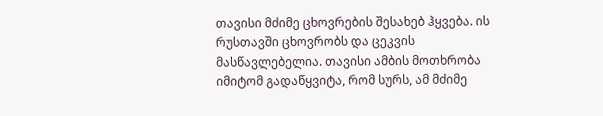თავისი მძიმე ცხოვრების შესახებ ჰყვება. ის რუსთავში ცხოვრობს და ცეკვის მასწავლებელია. თავისი ამბის მოთხრობა იმიტომ გადაწყვიტა, რომ სურს, ამ მძიმე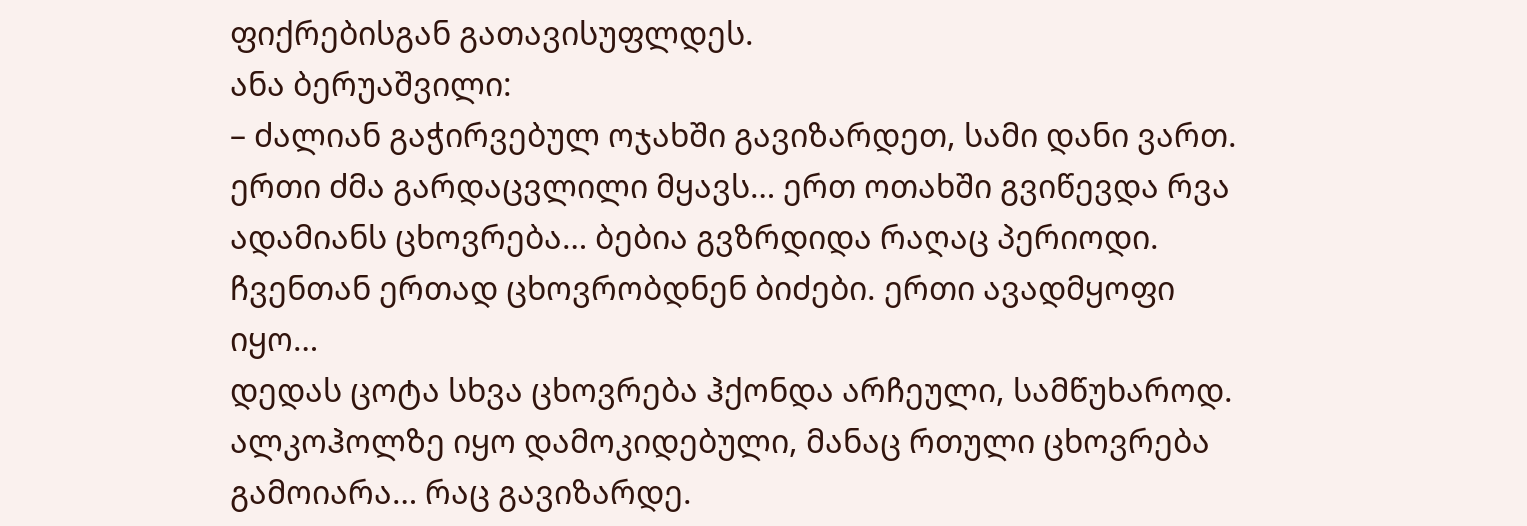ფიქრებისგან გათავისუფლდეს.
ანა ბერუაშვილი:
– ძალიან გაჭირვებულ ოჯახში გავიზარდეთ, სამი დანი ვართ. ერთი ძმა გარდაცვლილი მყავს… ერთ ოთახში გვიწევდა რვა ადამიანს ცხოვრება… ბებია გვზრდიდა რაღაც პერიოდი. ჩვენთან ერთად ცხოვრობდნენ ბიძები. ერთი ავადმყოფი იყო…
დედას ცოტა სხვა ცხოვრება ჰქონდა არჩეული, სამწუხაროდ. ალკოჰოლზე იყო დამოკიდებული, მანაც რთული ცხოვრება გამოიარა… რაც გავიზარდე.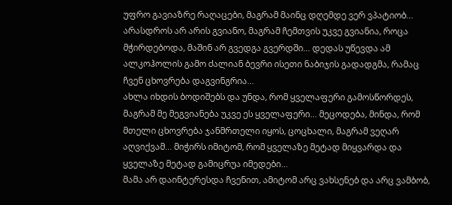უფრო გავიაზრე რაღაცები, მაგრამ მაინც დღემდე ვერ ვპატიობ… არასდროს არ არის გვიანო, მაგრამ ჩემთვის უკვე გვიანია, როცა მჭირდებოდა, მაშინ არ გვედგა გვერდში… დედას უწევდა ამ ალკოჰოლის გამო ძალიან ბევრი ისეთი ნაბიჯის გადადგმა, რამაც ჩვენ ცხოვრება დაგვინგრია…
ახლა იხდის ბოდიშებს და უნდა, რომ ყველაფერი გამოსწორდეს, მაგრამ მე მეგვიანება უკვე ეს ყველაფერი… მეცოდება, მინდა, რომ მთელი ცხოვრება ჯანმრთელი იყოს, ცოცხალი, მაგრამ ვეღარ აღვიქვამ… მიჭირს იმიტომ, რომ ყველაზე მეტად მიყვარდა და ყველაზე მეტად გამიცრუა იმედები…
მამა არ დაინტერესდა ჩვენით, ამიტომ არც ვახსენებ და არც ვამბობ,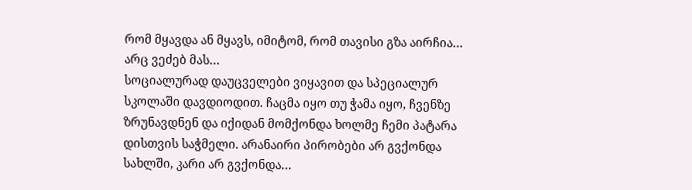რომ მყავდა ან მყავს, იმიტომ, რომ თავისი გზა აირჩია… არც ვეძებ მას…
სოციალურად დაუცველები ვიყავით და სპეციალურ სკოლაში დავდიოდით. ჩაცმა იყო თუ ჭამა იყო, ჩვენზე ზრუნავდნენ და იქიდან მომქონდა ხოლმე ჩემი პატარა დისთვის საჭმელი. არანაირი პირობები არ გვქონდა სახლში, კარი არ გვქონდა…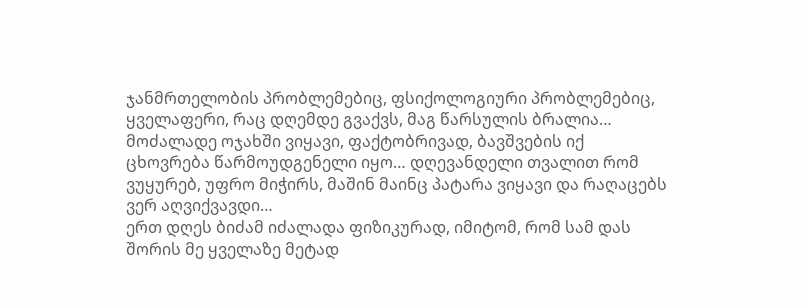ჯანმრთელობის პრობლემებიც, ფსიქოლოგიური პრობლემებიც, ყველაფერი, რაც დღემდე გვაქვს, მაგ წარსულის ბრალია…
მოძალადე ოჯახში ვიყავი, ფაქტობრივად, ბავშვების იქ ცხოვრება წარმოუდგენელი იყო… დღევანდელი თვალით რომ ვუყურებ, უფრო მიჭირს, მაშინ მაინც პატარა ვიყავი და რაღაცებს ვერ აღვიქვავდი…
ერთ დღეს ბიძამ იძალადა ფიზიკურად, იმიტომ, რომ სამ დას შორის მე ყველაზე მეტად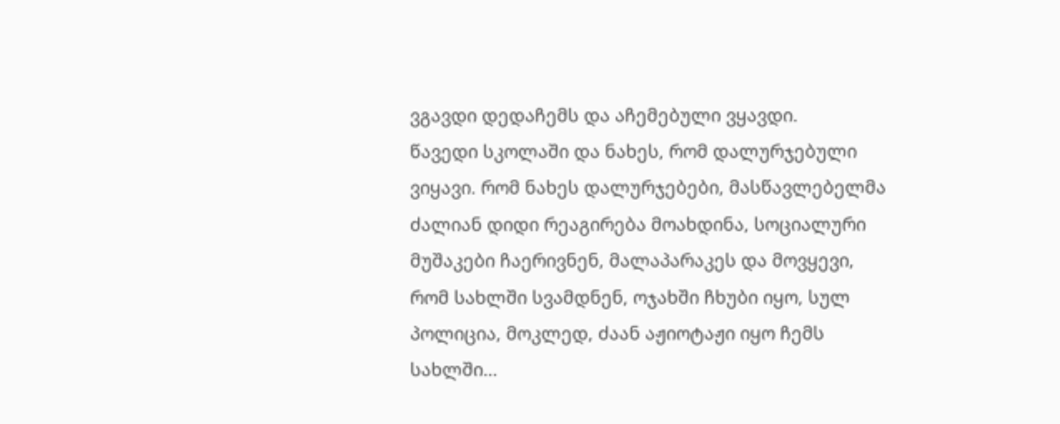ვგავდი დედაჩემს და აჩემებული ვყავდი.
წავედი სკოლაში და ნახეს, რომ დალურჯებული ვიყავი. რომ ნახეს დალურჯებები, მასწავლებელმა ძალიან დიდი რეაგირება მოახდინა, სოციალური მუშაკები ჩაერივნენ, მალაპარაკეს და მოვყევი, რომ სახლში სვამდნენ, ოჯახში ჩხუბი იყო, სულ პოლიცია, მოკლედ, ძაან აჟიოტაჟი იყო ჩემს სახლში…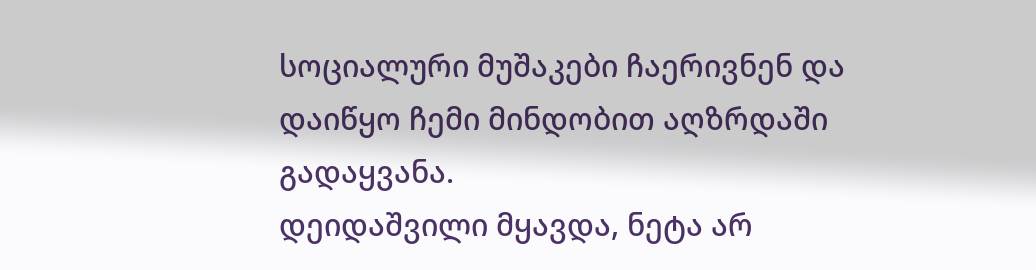სოციალური მუშაკები ჩაერივნენ და დაიწყო ჩემი მინდობით აღზრდაში გადაყვანა.
დეიდაშვილი მყავდა, ნეტა არ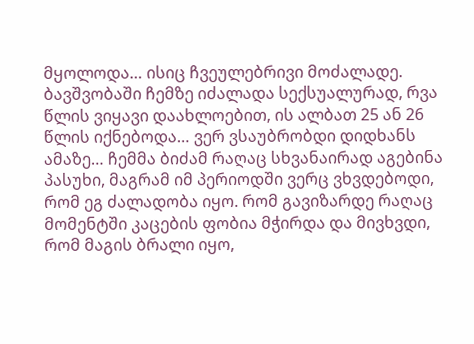მყოლოდა… ისიც ჩვეულებრივი მოძალადე. ბავშვობაში ჩემზე იძალადა სექსუალურად, რვა წლის ვიყავი დაახლოებით, ის ალბათ 25 ან 26 წლის იქნებოდა… ვერ ვსაუბრობდი დიდხანს ამაზე… ჩემმა ბიძამ რაღაც სხვანაირად აგებინა პასუხი, მაგრამ იმ პერიოდში ვერც ვხვდებოდი, რომ ეგ ძალადობა იყო. რომ გავიზარდე რაღაც მომენტში კაცების ფობია მჭირდა და მივხვდი, რომ მაგის ბრალი იყო,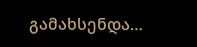გამახსენდა…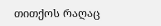თითქოს რაღაც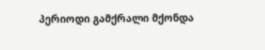პერიოდი გამქრალი მქონდა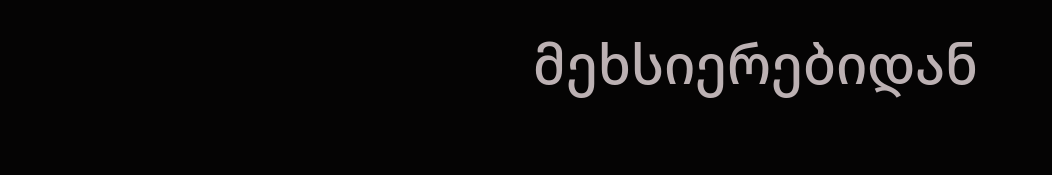მეხსიერებიდან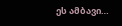ეს ამბავი…